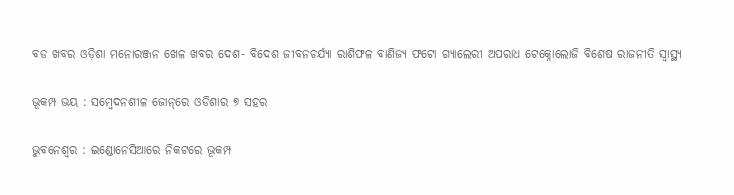ବଡ ଖବର ଓଡ଼ିଶା ମନୋରଞ୍ଜନ ଖେଳ ଖବର ଦେଶ- ବିଦେଶ ଜୀବନଚର୍ଯ୍ୟା ରାଶିଫଳ ବାଣିଜ୍ୟ ଫଟୋ ଗ୍ୟାଲେରୀ ଅପରାଧ ଟେକ୍ନୋଲୋଜି ବିଶେଷ ରାଜନୀତି ସ୍ଵାସ୍ଥ୍ୟ

ଭୂକମ୍ପ ଭୟ : ସମ୍ବେଦନଶୀଳ ଜୋନ୍‌ରେ ଓଡିଶାର ୭ ସହର

ଭୁବନେଶ୍ୱର : ଇଣ୍ଡୋନେସିଆରେ ନିକଟରେ ଭୂକମ୍ପ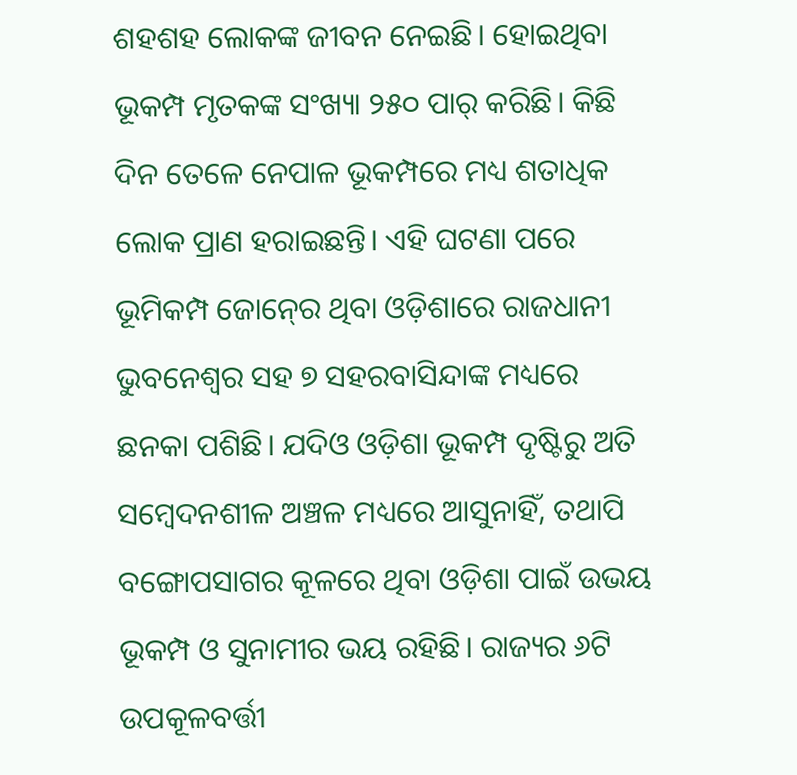ଶହଶହ ଲୋକଙ୍କ ଜୀବନ ନେଇଛି। ହୋଇଥିବା ଭୂକମ୍ପ ମୃତକଙ୍କ ସଂଖ୍ୟା ୨୫୦ ପାର୍‍ କରିଛି। କିଛି ଦିନ ତେଳେ ନେପାଳ ଭୂକମ୍ପରେ ମଧ୍ୟ ଶତାଧିକ ଲୋକ ପ୍ରାଣ ହରାଇଛନ୍ତି। ଏହି ଘଟଣା ପରେ ଭୂମିକମ୍ପ ଜୋନ୍‍ରେ ଥିବା ଓଡ଼ିଶାରେ ରାଜଧାନୀ ଭୁବନେଶ୍ୱର ସହ ୭ ସହରବାସିନ୍ଦାଙ୍କ ମଧ୍ୟରେ ଛନକା ପଶିଛି। ଯଦିଓ ଓଡ଼ିଶା ଭୂକମ୍ପ ଦୃଷ୍ଟିରୁ ଅତି ସମ୍ବେଦନଶୀଳ ଅଞ୍ଚଳ ମଧ୍ୟରେ ଆସୁନାହିଁ, ତଥାପି ବଙ୍ଗୋପସାଗର କୂଳରେ ଥିବା ଓଡ଼ିଶା ପାଇଁ ଉଭୟ ଭୂକମ୍ପ ଓ ସୁନାମୀର ଭୟ ରହିଛି। ରାଜ୍ୟର ୬ଟି ଉପକୂଳବର୍ତ୍ତୀ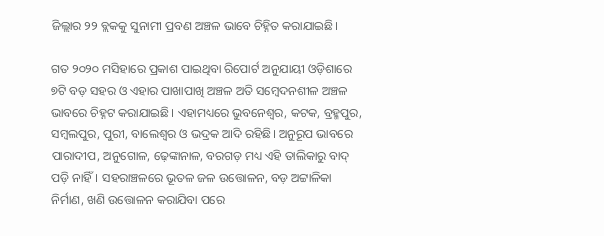ଜିଲ୍ଲାର ୨୨ ବ୍ଲକକୁ ସୁନାମୀ ପ୍ରବଣ ଅଞ୍ଚଳ ଭାବେ ଚିହ୍ନିତ କରାଯାଇଛି।

ଗତ ୨୦୨୦ ମସିହାରେ ପ୍ରକାଶ ପାଇଥିବା ରିପୋର୍ଟ ଅନୁଯାୟୀ ଓଡ଼ିଶାରେ ୭ଟି ବଡ଼ ସହର ଓ ଏହାର ପାଖାପାଖି ଅଞ୍ଚଳ ଅତି ସମ୍ୱେଦନଶୀଳ ଅଞ୍ଚଳ ଭାବରେ ଚିହ୍ନଟ କରାଯାଇଛି। ଏହାମଧ୍ୟରେ ଭୁବନେଶ୍ୱର, କଟକ, ବ୍ରହ୍ମପୁର, ସମ୍ୱଲପୁର, ପୁରୀ, ବାଲେଶ୍ୱର ଓ ଭଦ୍ରକ ଆଦି ରହିଛି। ଅନୁରୂପ ଭାବରେ ପାରାଦୀପ, ଅନୁଗୋଳ, ଢ଼େଙ୍କାନାଳ, ବରଗଡ଼ ମଧ୍ୟ ଏହି ତାଲିକାରୁ ବାଦ୍‍ ପଡ଼ି ନାହିଁ। ସହରାଞ୍ଚଳରେ ଭୂତଳ ଜଳ ଉତ୍ତୋଳନ, ବଡ଼ ଅଟ୍ଟାଳିକା ନିର୍ମାଣ, ଖଣି ଉତ୍ତୋଳନ କରାଯିବା ପରେ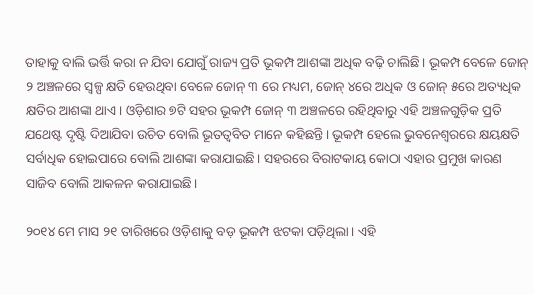ତାହାକୁ ବାଲି ଭର୍ତ୍ତି କରା ନ ଯିବା ଯୋଗୁଁ ରାଜ୍ୟ ପ୍ରତି ଭୂକମ୍ପ ଆଶଙ୍କା ଅଧିକ ବଢ଼ି ଚାଲିଛି। ଭୂକମ୍ପ ବେଳେ ଜୋନ୍‍ ୨ ଅଞ୍ଚଳରେ ସ୍ୱଳ୍ପ କ୍ଷତି ହେଉଥିବା ବେଳେ ଜୋନ୍‍ ୩ ରେ ମଧ୍ୟମ, ଜୋନ୍‍ ୪ରେ ଅଧିକ ଓ ଜୋନ୍‍ ୫ରେ ଅତ୍ୟଧିକ କ୍ଷତିର ଆଶଙ୍କା ଥାଏ। ଓଡ଼ିଶାର ୭ଟି ସହର ଭୂକମ୍ପ ଜୋନ୍‍ ୩ ଅଞ୍ଚଳରେ ରହିଥିବାରୁ ଏହି ଅଞ୍ଚଳଗୁଡ଼ିକ ପ୍ରତି ଯଥେଷ୍ଟ ଦୃଷ୍ଟି ଦିଆଯିବା ଉଚିତ ବୋଲି ଭୂତତ୍ୱବିତ ମାନେ କହିଛନ୍ତି। ଭୂକମ୍ପ ହେଲେ ଭୁବନେଶ୍ୱରରେ କ୍ଷୟକ୍ଷତି ସର୍ବାଧିକ ହୋଇପାରେ ବୋଲି ଆଶଙ୍କା କରାଯାଇଛି। ସହରରେ ବିରାଟକାୟ କୋଠା ଏହାର ପ୍ରମୁଖ କାରଣ ସାଜିବ ବୋଲି ଆକଳନ କରାଯାଇଛି।

୨୦୧୪ ମେ ମାସ ୨୧ ତାରିଖରେ ଓଡ଼ିଶାକୁ ବଡ଼ ଭୂକମ୍ପ ଝଟକା ପଡ଼ିଥିଲା। ଏହି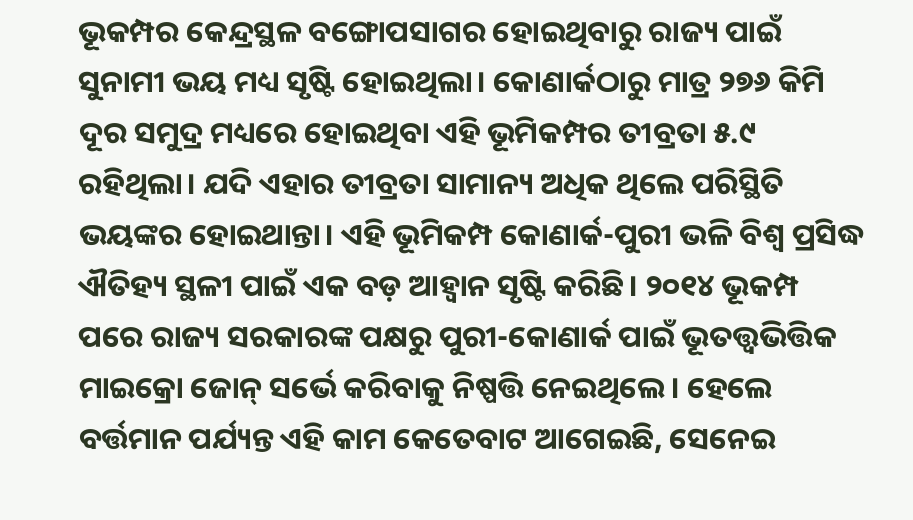ଭୂକମ୍ପର କେନ୍ଦ୍ରସ୍ଥଳ ବଙ୍ଗୋପସାଗର ହୋଇଥିବାରୁ ରାଜ୍ୟ ପାଇଁ ସୁନାମୀ ଭୟ ମଧ୍ୟ ସୃଷ୍ଟି ହୋଇଥିଲା। କୋଣାର୍କଠାରୁ ମାତ୍ର ୨୭୬ କିମି ଦୂର ସମୁଦ୍ର ମଧ୍ୟରେ ହୋଇଥିବା ଏହି ଭୂମିକମ୍ପର ତୀବ୍ରତା ୫.୯ ରହିଥିଲା। ଯଦି ଏହାର ତୀବ୍ରତା ସାମାନ୍ୟ ଅଧିକ ଥିଲେ ପରିସ୍ଥିତି ଭୟଙ୍କର ହୋଇଥାନ୍ତା। ଏହି ଭୂମିକମ୍ପ କୋଣାର୍କ-ପୁରୀ ଭଳି ବିଶ୍ୱ ପ୍ରସିଦ୍ଧ ଐତିହ୍ୟ ସ୍ଥଳୀ ପାଇଁ ଏକ ବଡ଼ ଆହ୍ୱାନ ସୃଷ୍ଟି କରିଛି। ୨୦୧୪ ଭୂକମ୍ପ ପରେ ରାଜ୍ୟ ସରକାରଙ୍କ ପକ୍ଷରୁ ପୁରୀ-କୋଣାର୍କ ପାଇଁ ଭୂତତ୍ତ୍ୱଭିତ୍ତିକ ମାଇକ୍ରୋ ଜୋନ୍‍ ସର୍ଭେ କରିବାକୁ ନିଷ୍ପତ୍ତି ନେଇଥିଲେ। ହେଲେ ବର୍ତ୍ତମାନ ପର୍ଯ୍ୟନ୍ତ ଏହି କାମ କେତେବାଟ ଆଗେଇଛି, ସେନେଇ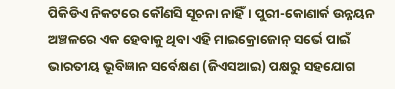ପିକିଡିଏ ନିକଟରେ କୌଣସି ସୂଚନା ନାହିଁ। ପୁରୀ-କୋଣାର୍କ ଉନ୍ନୟନ ଅଞ୍ଚଳରେ ଏକ ହେବାକୁ ଥିବା ଏହି ମାଇକ୍ରୋଜୋନ୍‍ ସର୍ଭେ ପାଇଁ ଭାରତୀୟ ଭୂବିଜ୍ଞାନ ସର୍ବେକ୍ଷଣ (ଜିଏସଆଇ) ପକ୍ଷରୁ ସହଯୋଗ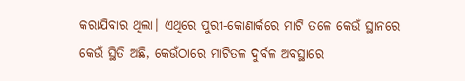କରାଯିବାର ଥିଲା। ଏଥିରେ ପୁରୀ-କୋଣାର୍କରେ ମାଟି ତଳେ କେଉଁ ସ୍ଥାନରେ କେଉଁ ସ୍ଥିତି ଅଛି, କେଉଁଠାରେ ମାଟିତଳ ଦୁର୍ବଳ ଅବସ୍ଥାରେ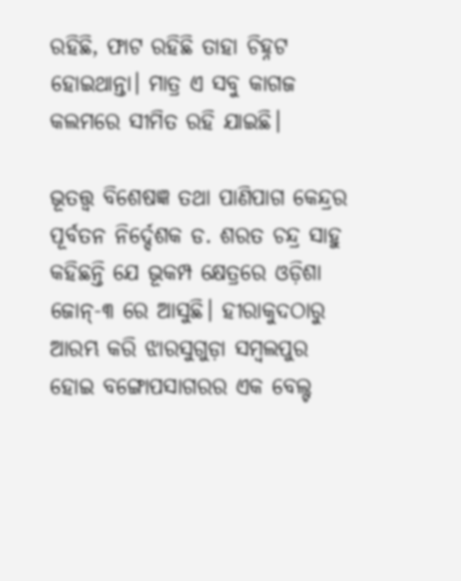ରହିଛି, ଫାଟ ରହିଛି ତାହା ଚିହ୍ନଟ ହୋଇଥାନ୍ତା। ମାତ୍ର ଏ ସବୁ କାଗଜ କଲମରେ ସୀମିତ ରହି ଯାଇଛି।

ଭୂତତ୍ତ୍ୱ ବିଶେଷଜ୍ଞ ତଥା ପାଣିପାଗ କେନ୍ଦ୍ରର ପୂର୍ବତନ ନିର୍ଦ୍ଦେଶକ ଡ. ଶରତ ଚନ୍ଦ୍ର ସାହୁ କହିଛନ୍ତି ଯେ ଭୂକମ୍ପ କ୍ଷେତ୍ରରେ ଓଡ଼ିଶା ଜୋନ୍‍-୩ ରେ ଆସୁଛି। ହୀରାକୁଦଠାରୁ ଆରମ୍ଭ କରି ଝାରସୁଗୁଡ଼ା ସମ୍ବଲପୁର ହୋଇ ବଙ୍ଗୋପସାଗରର ଏକ ବେଲ୍ଟ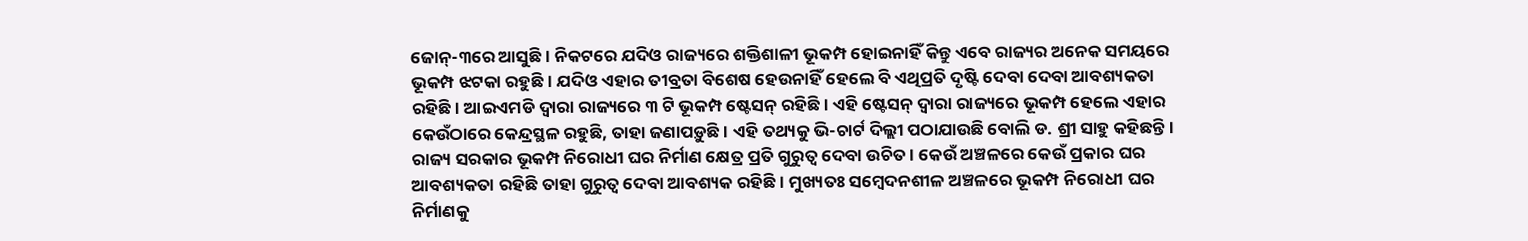ଜୋନ୍‍-୩ରେ ଆସୁଛି। ନିକଟରେ ଯଦିଓ ରାଜ୍ୟରେ ଶକ୍ତିଶାଳୀ ଭୂକମ୍ପ ହୋଇନାହିଁ କିନ୍ତୁ ଏବେ ରାଜ୍ୟର ଅନେକ ସମୟରେ ଭୂକମ୍ପ ଝଟକା ରହୁଛି। ଯଦିଓ ଏହାର ତୀବ୍ରତା ବିଶେଷ ହେଉନାହିଁ ହେଲେ ବି ଏଥିପ୍ରତି ଦୃଷ୍ଟି ଦେବା ଦେବା ଆବଶ୍ୟକତା ରହିଛି। ଆଇଏମଡି ଦ୍ୱାରା ରାଜ୍ୟରେ ୩ ଟି ଭୂକମ୍ପ ଷ୍ଟେସନ୍‍ ରହିଛି। ଏହି ଷ୍ଟେସନ୍‍ ଦ୍ୱାରା ରାଜ୍ୟରେ ଭୂକମ୍ପ ହେଲେ ଏହାର କେଉଁଠାରେ କେନ୍ଦ୍ରସ୍ଥଳ ରହୁଛି, ତାହା ଜଣାପଡ଼ୁଛି। ଏହି ତଥ୍ୟକୁ ଭି-ଚାର୍ଟ ଦିଲ୍ଲୀ ପଠାଯାଉଛି ବୋଲି ଡ. ଶ୍ରୀ ସାହୁ କହିଛନ୍ତି। ରାଜ୍ୟ ସରକାର ଭୂକମ୍ପ ନିରୋଧୀ ଘର ନିର୍ମାଣ କ୍ଷେତ୍ର ପ୍ରତି ଗୁରୁତ୍ୱ ଦେବା ଉଚିତ। କେଉଁ ଅଞ୍ଚଳରେ କେଉଁ ପ୍ରକାର ଘର ଆବଶ୍ୟକତା ରହିଛି ତାହା ଗୁରୁତ୍ୱ ଦେବା ଆବଶ୍ୟକ ରହିଛି। ମୁଖ୍ୟତଃ ସମ୍ବେଦନଶୀଳ ଅଞ୍ଚଳରେ ଭୂକମ୍ପ ନିରୋଧୀ ଘର ନିର୍ମାଣକୁ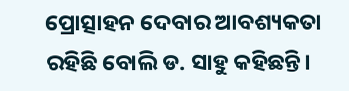ପ୍ରୋତ୍ସାହନ ଦେବାର ଆବଶ୍ୟକତା ରହିଛି ବୋଲି ଡ. ସାହୁ କହିଛନ୍ତି।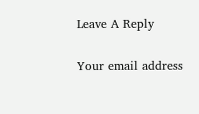Leave A Reply

Your email address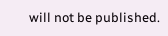will not be published.